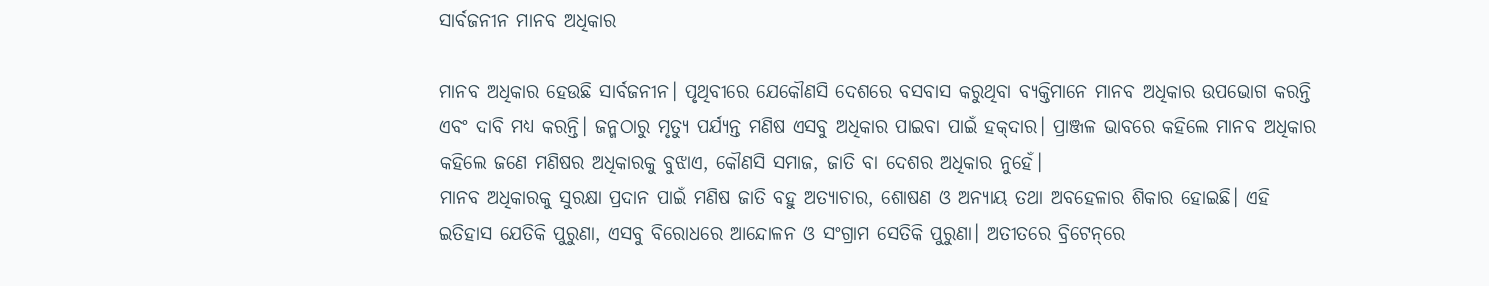ସାର୍ବଜନୀନ ମାନବ ଅଧିକାର

ମାନବ ଅଧିକାର ହେଉଛି ସାର୍ବଜନୀନ। ପୃଥିବୀରେ ଯେକୌଣସି ଦେଶରେ ବସବାସ କରୁଥିବା ବ୍ୟକ୍ତିମାନେ ମାନବ ଅଧିକାର ଉପଭୋଗ କରନ୍ତି ଏବଂ ଦାବି ମଧ୍ୟ କରନ୍ତି। ଜନ୍ମଠାରୁ ମୃତ୍ୟୁ ପର୍ଯ୍ୟନ୍ତ ମଣିଷ ଏସବୁ ଅଧିକାର ପାଇବା ପାଇଁ ହକ୍‌ଦାର। ପ୍ରାଞ୍ଜଳ ଭାବରେ କହିଲେ ମାନବ ଅଧିକାର କହିଲେ ଜଣେ ମଣିଷର ଅଧିକାରକୁ ବୁଝାଏ, କୌଣସି ସମାଜ, ଜାତି ବା ଦେଶର ଅଧିକାର ନୁହେଁ।
ମାନବ ଅଧିକାରକୁ ସୁରକ୍ଷା ପ୍ରଦାନ ପାଇଁ ମଣିଷ ଜାତି ବହୁ ଅତ୍ୟାଚାର, ଶୋଷଣ ଓ ଅନ୍ୟାୟ ତଥା ଅବହେଳାର ଶିକାର ହୋଇଛି। ଏହି ଇତିହାସ ଯେତିକି ପୁରୁଣା, ଏସବୁ ବିରୋଧରେ ଆନ୍ଦୋଳନ ଓ ସଂଗ୍ରାମ ସେତିକି ପୁରୁଣା। ଅତୀତରେ ବ୍ରିଟେନ୍‌ରେ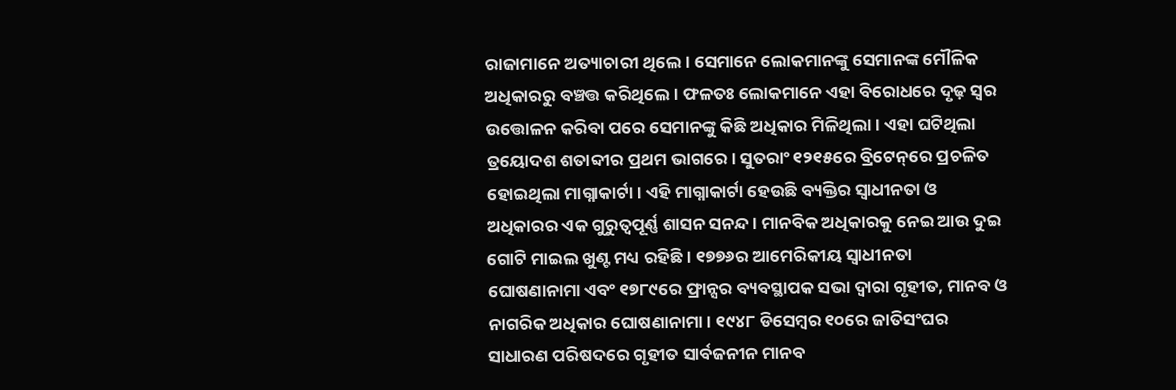ରାଜାମାନେ ଅତ୍ୟାଚାରୀ ଥିଲେ। ସେମାନେ ଲୋକମାନଙ୍କୁ ସେମାନଙ୍କ ମୌଳିକ ଅଧିକାରରୁ ବଞ୍ଚତ୍ତ କରିଥିଲେ। ଫଳତଃ ଲୋକମାନେ ଏହା ବିରୋଧରେ ଦୃଢ଼ ସ୍ବର ଉତ୍ତୋଳନ କରିବା ପରେ ସେମାନଙ୍କୁ କିଛି ଅଧିକାର ମିଳିଥିଲା। ଏହା ଘଟିଥିଲା ତ୍ରୟୋଦଶ ଶତାବ୍ଦୀର ପ୍ରଥମ ଭାଗରେ। ସୁତରାଂ ୧୨୧୫ରେ ବ୍ରିଟେନ୍‌ରେ ପ୍ରଚଳିତ ହୋଇଥିଲା ମାଗ୍ନାକାର୍ଟା। ଏହି ମାଗ୍ନାକାର୍ଟା ହେଉଛି ବ୍ୟକ୍ତିର ସ୍ବାଧୀନତା ଓ ଅଧିକାରର ଏକ ଗୁରୁତ୍ୱପୂର୍ଣ୍ଣ ଶାସନ ସନନ୍ଦ। ମାନବିକ ଅଧିକାରକୁ ନେଇ ଆଉ ଦୁଇ ଗୋଟି ମାଇଲ ଖୁଣ୍ଟ ମଧ୍ୟ ରହିଛି। ୧୭୭୬ର ଆମେରିକୀୟ ସ୍ବାଧୀନତା ଘୋଷଣାନାମା ଏବଂ ୧୭୮୯ରେ ଫ୍ରାନ୍ସର ବ୍ୟବସ୍ଥାପକ ସଭା ଦ୍ୱାରା ଗୃହୀତ, ମାନବ ଓ ନାଗରିକ ଅଧିକାର ଘୋଷଣାନାମା। ୧୯୪୮ ଡିସେମ୍ବର ୧୦ରେ ଜାତିସଂଘର ସାଧାରଣ ପରିଷଦରେ ଗୃହୀତ ସାର୍ବଜନୀନ ମାନବ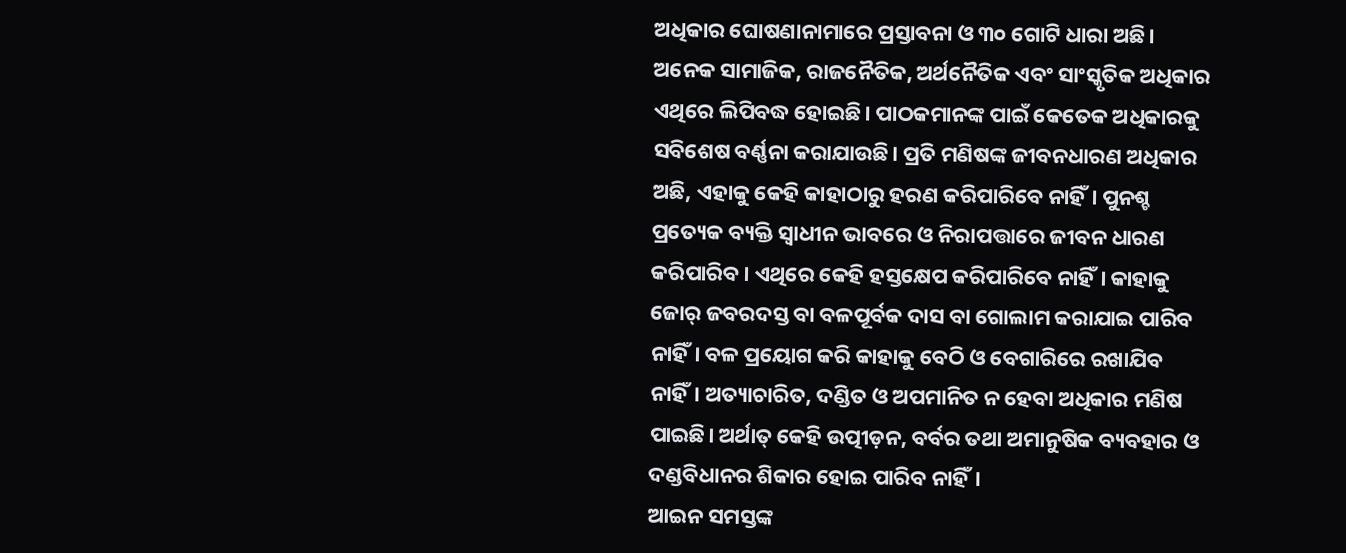ଅଧିକାର ଘୋଷଣାନାମାରେ ପ୍ରସ୍ତାବନା ଓ ୩୦ ଗୋଟି ଧାରା ଅଛି। ଅନେକ ସାମାଜିକ, ରାଜନୈତିକ, ଅର୍ଥନୈତିକ ଏବଂ ସାଂସ୍କୃତିକ ଅଧିକାର ଏଥିରେ ଲିପିବଦ୍ଧ ହୋଇଛି। ପାଠକମାନଙ୍କ ପାଇଁ କେତେକ ଅଧିକାରକୁ ସବିଶେଷ ବର୍ଣ୍ଣନା କରାଯାଉଛି। ପ୍ରତି ମଣିଷଙ୍କ ଜୀବନଧାରଣ ଅଧିକାର ଅଛି, ଏହାକୁ କେହି କାହାଠାରୁ ହରଣ କରିପାରିବେ ନାହିଁ। ପୁନଶ୍ଚ ପ୍ରତ୍ୟେକ ବ୍ୟକ୍ତି ସ୍ବାଧୀନ ଭାବରେ ଓ ନିରାପତ୍ତାରେ ଜୀବନ ଧାରଣ କରିପାରିବ। ଏଥିରେ କେହି ହସ୍ତକ୍ଷେପ କରିପାରିବେ ନାହିଁ। କାହାକୁ ଜୋର୍‌ ଜବରଦସ୍ତ ବା ବଳପୂର୍ବକ ଦାସ ବା ଗୋଲାମ କରାଯାଇ ପାରିବ ନାହିଁ। ବଳ ପ୍ରୟୋଗ କରି କାହାକୁ ବେଠି ଓ ବେଗାରିରେ ରଖାଯିବ ନାହିଁ। ଅତ୍ୟାଚାରିତ, ଦଣ୍ଡିତ ଓ ଅପମାନିତ ନ ହେବା ଅଧିକାର ମଣିଷ ପାଇଛି। ଅର୍ଥାତ୍‌ କେହି ଉତ୍ପୀଡ଼ନ, ବର୍ବର ତଥା ଅମାନୁଷିକ ବ୍ୟବହାର ଓ ଦଣ୍ଡବିଧାନର ଶିକାର ହୋଇ ପାରିବ ନାହିଁ।
ଆଇନ ସମସ୍ତଙ୍କ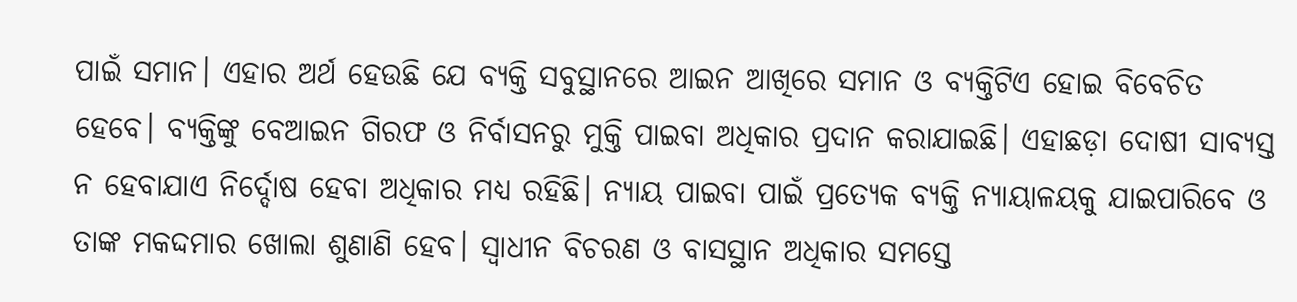ପାଇଁ ସମାନ। ଏହାର ଅର୍ଥ ହେଉଛି ଯେ ବ୍ୟକ୍ତି ସବୁସ୍ଥାନରେ ଆଇନ ଆଖିରେ ସମାନ ଓ ବ୍ୟକ୍ତିଟିଏ ହୋଇ ବିବେଚିତ ହେବେ। ବ୍ୟକ୍ତିଙ୍କୁ ବେଆଇନ ଗିରଫ ଓ ନିର୍ବାସନରୁ ମୁକ୍ତି ପାଇବା ଅଧିକାର ପ୍ରଦାନ କରାଯାଇଛି। ଏହାଛଡ଼ା ଦୋଷୀ ସାବ୍ୟସ୍ତ ନ ହେବାଯାଏ ନିର୍ଦ୍ଦୋଷ ହେବା ଅଧିକାର ମଧ୍ୟ ରହିଛି। ନ୍ୟାୟ ପାଇବା ପାଇଁ ପ୍ରତ୍ୟେକ ବ୍ୟକ୍ତି ନ୍ୟାୟାଳୟକୁ ଯାଇପାରିବେ ଓ ତାଙ୍କ ମକଦ୍ଦମାର ଖୋଲା ଶୁଣାଣି ହେବ। ସ୍ବାଧୀନ ବିଚରଣ ଓ ବାସସ୍ଥାନ ଅଧିକାର ସମସ୍ତେ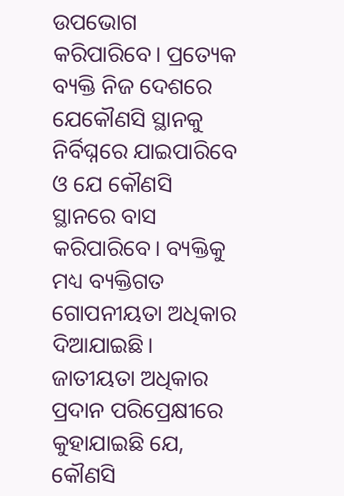ଉପଭୋଗ କରିପାରିବେ। ପ୍ରତ୍ୟେକ ବ୍ୟକ୍ତି ନିଜ ଦେଶରେ ଯେକୌଣସି ସ୍ଥାନକୁ ନିର୍ବିଘ୍ନରେ ଯାଇପାରିବେ ଓ ଯେ କୌଣସି ସ୍ଥାନରେ ବାସ କରିପାରିବେ। ବ୍ୟକ୍ତିକୁ ମଧ୍ୟ ବ୍ୟକ୍ତିଗତ ଗୋପନୀୟତା ଅଧିକାର ଦିଆଯାଇଛି।
ଜାତୀୟତା ଅଧିକାର ପ୍ରଦାନ ପରିପ୍ରେକ୍ଷୀରେ କୁହାଯାଇଛି ଯେ, କୌଣସି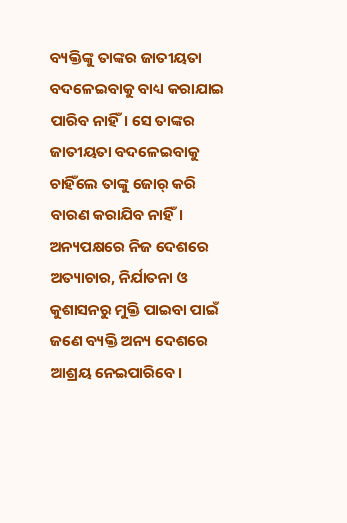ବ୍ୟକ୍ତିଙ୍କୁ ତାଙ୍କର ଜାତୀୟତା ବଦଳେଇବାକୁ ବାଧ୍ୟ କରାଯାଇ ପାରିବ ନାହିଁ। ସେ ତାଙ୍କର ଜାତୀୟତା ବଦଳେଇବାକୁ ଚାହିଁଲେ ତାଙ୍କୁ ଜୋର୍‌ କରି ବାରଣ କରାଯିବ ନାହିଁ। ଅନ୍ୟପକ୍ଷରେ ନିଜ ଦେଶରେ ଅତ୍ୟାଚାର, ନିର୍ଯାତନା ଓ କୁଶାସନରୁ ମୁକ୍ତି ପାଇବା ପାଇଁ ଜଣେ ବ୍ୟକ୍ତି ଅନ୍ୟ ଦେଶରେ ଆଶ୍ରୟ ନେଇପାରିବେ।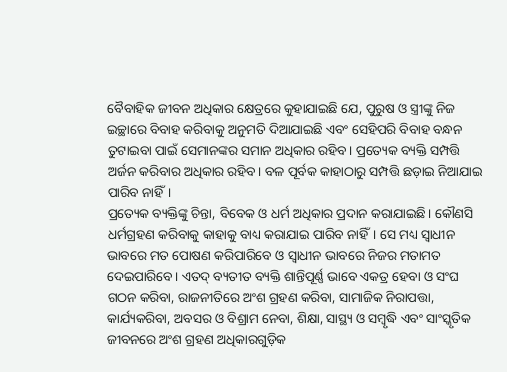ବୈବାହିକ ଜୀବନ ଅଧିକାର କ୍ଷେତ୍ରରେ କୁହାଯାଇଛି ଯେ, ପୁରୁଷ ଓ ସ୍ତ୍ରୀଙ୍କୁ ନିଜ ଇଚ୍ଛାରେ ବିବାହ କରିବାକୁ ଅନୁମତି ଦିଆଯାଇଛି ଏବଂ ସେହିପରି ବିବାହ ବନ୍ଧନ ତୁଟାଇବା ପାଇଁ ସେମାନଙ୍କର ସମାନ ଅଧିକାର ରହିବ। ପ୍ରତ୍ୟେକ ବ୍ୟକ୍ତି ସମ୍ପତ୍ତି ଅର୍ଜନ କରିବାର ଅଧିକାର ରହିବ। ବଳ ପୂର୍ବକ କାହାଠାରୁ ସମ୍ପତ୍ତି ଛଡ଼ାଇ ନିଆଯାଇ ପାରିବ ନାହିଁ।
ପ୍ରତ୍ୟେକ ବ୍ୟକ୍ତିଙ୍କୁ ଚିନ୍ତା, ବିବେକ ଓ ଧର୍ମ ଅଧିକାର ପ୍ରଦାନ କରାଯାଇଛି। କୌଣସି ଧର୍ମଗ୍ରହଣ କରିବାକୁ କାହାକୁ ବାଧ୍ୟ କରାଯାଇ ପାରିବ ନାହିଁ। ସେ ମଧ୍ୟ ସ୍ବାଧୀନ ଭାବରେ ମତ ପୋଷଣ କରିପାରିବେ ଓ ସ୍ବାଧୀନ ଭାବରେ ନିଜର ମତାମତ ଦେଇପାରିବେ। ଏତଦ୍‌ ବ୍ୟତୀତ ବ୍ୟକ୍ତି ଶାନ୍ତିପୂର୍ଣ୍ଣ ଭାବେ ଏକତ୍ର ହେବା ଓ ସଂଘ ଗଠନ କରିବା, ରାଜନୀତିରେ ଅଂଶ ଗ୍ରହଣ କରିବା, ସାମାଜିକ ନିରାପତ୍ତା, କାର୍ଯ୍ୟକରିବା, ଅବସର ଓ ବିଶ୍ରାମ ନେବା, ଶିକ୍ଷା, ସାସ୍ଥ୍ୟ ଓ ସମ୍ବୃଦ୍ଧି ଏବଂ ସାଂସ୍କୃତିକ ଜୀବନରେ ଅଂଶ ଗ୍ରହଣ ଅଧିକାରଗୁଡ଼ିକ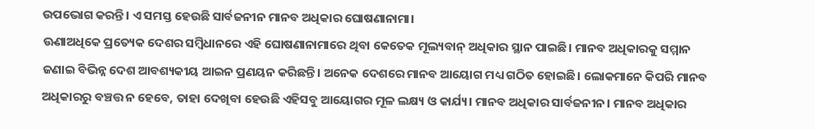ଉପଭୋଗ କରନ୍ତି। ଏ ସମସ୍ତ ହେଉଛି ସାର୍ବଜନୀନ ମାନବ ଅଧିକାର ଘୋଷଣାନାମା।
ଊଣାଅଧିକେ ପ୍ରତ୍ୟେକ ଦେଶର ସମ୍ବିଧାନରେ ଏହି ଘୋଷଣାନାମାରେ ଥିବା କେତେକ ମୂଲ୍ୟବାନ୍‌ ଅଧିକାର ସ୍ଥାନ ପାଇଛି। ମାନବ ଅଧିକାରକୁ ସମ୍ମାନ ଜଣାଇ ବିଭିନ୍ନ ଦେଶ ଆବଶ୍ୟକୀୟ ଆଇନ ପ୍ରଣୟନ କରିଛନ୍ତି। ଅନେକ ଦେଶରେ ମାନବ ଆୟୋଗ ମଧ୍ୟ ଗଠିତ ହୋଇଛି। ଲୋକମାନେ କିପରି ମାନବ ଅଧିକାରରୁ ବଞ୍ଚତ୍ତ ନ ହେବେ, ତାହା ଦେଖିବା ହେଉଛି ଏହିସବୁ ଆୟୋଗର ମୂଳ ଲକ୍ଷ୍ୟ ଓ କାର୍ଯ୍ୟ। ମାନବ ଅଧିକାର ସାର୍ବଜନୀନ। ମାନବ ଅଧିକାର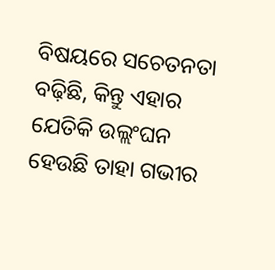ବିଷୟରେ ସଚେତନତା ବଢ଼ିଛି, କିନ୍ତୁ ଏହାର ଯେତିକି ଉଲ୍ଲଂଘନ ହେଉଛି ତାହା ଗଭୀର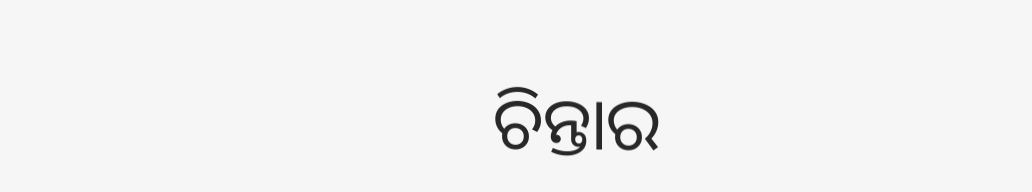ଚିନ୍ତାର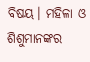ବିଷୟ। ମହିଳା ଓ ଶିଶୁମାନଙ୍କର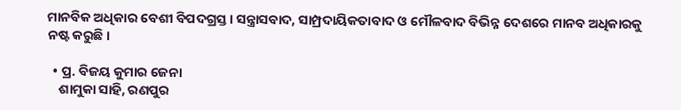ମାନବିକ ଅଧିକାର ବେଶୀ ବିପଦଗ୍ରସ୍ତ। ସନ୍ତ୍ରାସବାଦ, ସାମ୍ପ୍ରଦାୟିକତାବାଦ ଓ ମୌଳବାଦ ବିଭିନ୍ନ ଦେଶରେ ମାନବ ଅଧିକାରକୁ ନଷ୍ଟ କରୁଛି।

  • ପ୍ର. ବିଜୟ କୁମାର ଜେନା
    ଶାମୁକା ସାହି, ରଣପୁର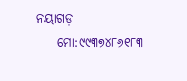ନୟାଗଡ଼
    ମୋ:୯୯୩୭୪୮୬୧୮୩